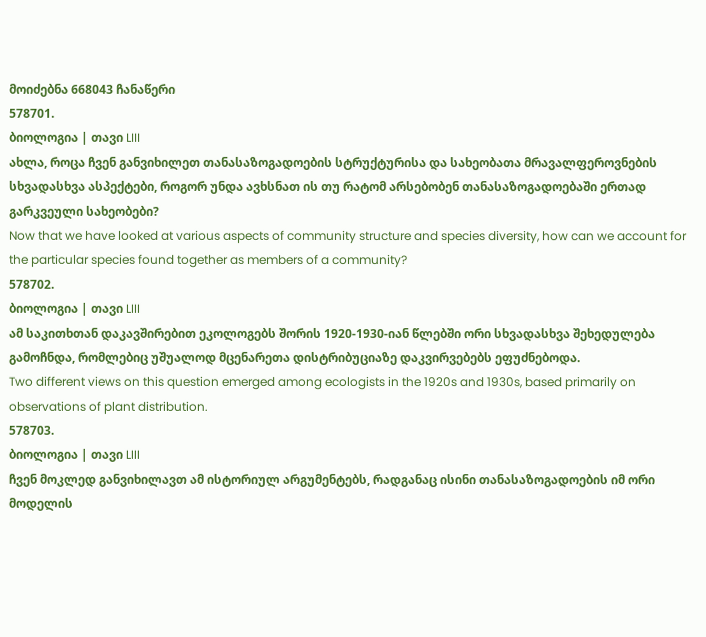მოიძებნა 668043 ჩანაწერი
578701.
ბიოლოგია | თავი LIII
ახლა, როცა ჩვენ განვიხილეთ თანასაზოგადოების სტრუქტურისა და სახეობათა მრავალფეროვნების სხვადასხვა ასპექტები, როგორ უნდა ავხსნათ ის თუ რატომ არსებობენ თანასაზოგადოებაში ერთად გარკვეული სახეობები?
Now that we have looked at various aspects of community structure and species diversity, how can we account for the particular species found together as members of a community?
578702.
ბიოლოგია | თავი LIII
ამ საკითხთან დაკავშირებით ეკოლოგებს შორის 1920-1930-იან წლებში ორი სხვადასხვა შეხედულება გამოჩნდა, რომლებიც უშუალოდ მცენარეთა დისტრიბუციაზე დაკვირვებებს ეფუძნებოდა.
Two different views on this question emerged among ecologists in the 1920s and 1930s, based primarily on observations of plant distribution.
578703.
ბიოლოგია | თავი LIII
ჩვენ მოკლედ განვიხილავთ ამ ისტორიულ არგუმენტებს, რადგანაც ისინი თანასაზოგადოების იმ ორი მოდელის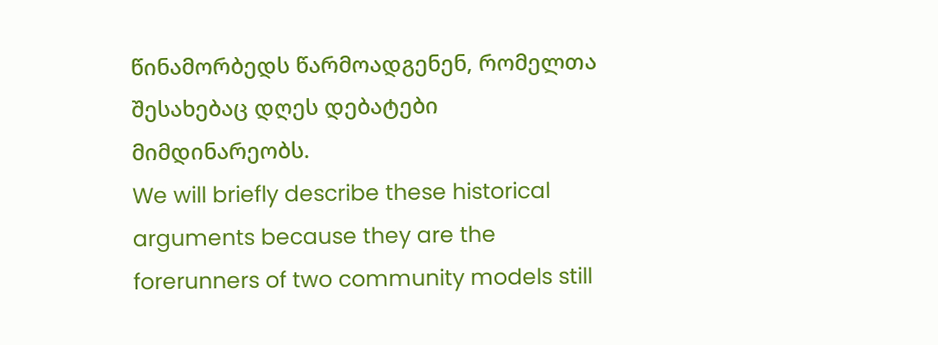წინამორბედს წარმოადგენენ, რომელთა შესახებაც დღეს დებატები მიმდინარეობს.
We will briefly describe these historical arguments because they are the forerunners of two community models still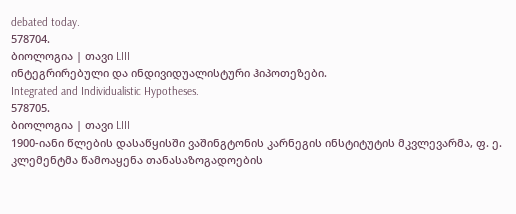debated today.
578704.
ბიოლოგია | თავი LIII
ინტეგრირებული და ინდივიდუალისტური ჰიპოთეზები.
Integrated and Individualistic Hypotheses.
578705.
ბიოლოგია | თავი LIII
1900-იანი წლების დასაწყისში ვაშინგტონის კარნეგის ინსტიტუტის მკვლევარმა, ფ. ე. კლემენტმა წამოაყენა თანასაზოგადოების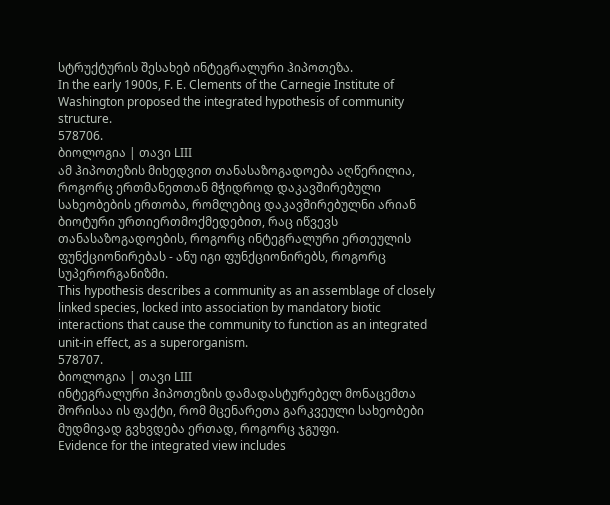სტრუქტურის შესახებ ინტეგრალური ჰიპოთეზა.
In the early 1900s, F. E. Clements of the Carnegie Institute of Washington proposed the integrated hypothesis of community structure.
578706.
ბიოლოგია | თავი LIII
ამ ჰიპოთეზის მიხედვით თანასაზოგადოება აღწერილია, როგორც ერთმანეთთან მჭიდროდ დაკავშირებული სახეობების ერთობა, რომლებიც დაკავშირებულნი არიან ბიოტური ურთიერთმოქმედებით, რაც იწვევს თანასაზოგადოების, როგორც ინტეგრალური ერთეულის ფუნქციონირებას - ანუ იგი ფუნქციონირებს, როგორც სუპერორგანიზმი.
This hypothesis describes a community as an assemblage of closely linked species, locked into association by mandatory biotic interactions that cause the community to function as an integrated unit-in effect, as a superorganism.
578707.
ბიოლოგია | თავი LIII
ინტეგრალური ჰიპოთეზის დამადასტურებელ მონაცემთა შორისაა ის ფაქტი, რომ მცენარეთა გარკვეული სახეობები მუდმივად გვხვდება ერთად, როგორც ჯგუფი.
Evidence for the integrated view includes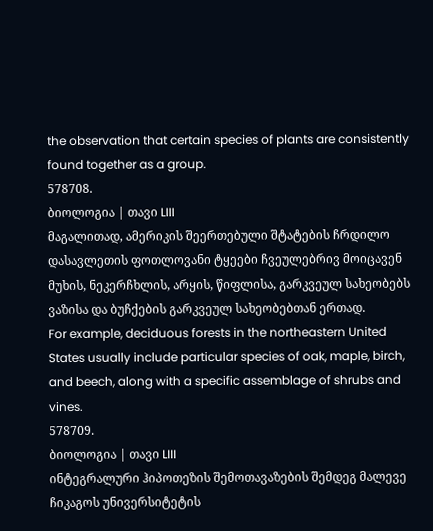the observation that certain species of plants are consistently found together as a group.
578708.
ბიოლოგია | თავი LIII
მაგალითად, ამერიკის შეერთებული შტატების ჩრდილო დასავლეთის ფოთლოვანი ტყეები ჩვეულებრივ მოიცავენ მუხის, ნეკერჩხლის, არყის, წიფლისა, გარკვეულ სახეობებს ვაზისა და ბუჩქების გარკვეულ სახეობებთან ერთად.
For example, deciduous forests in the northeastern United States usually include particular species of oak, maple, birch, and beech, along with a specific assemblage of shrubs and vines.
578709.
ბიოლოგია | თავი LIII
ინტეგრალური ჰიპოთეზის შემოთავაზების შემდეგ მალევე ჩიკაგოს უნივერსიტეტის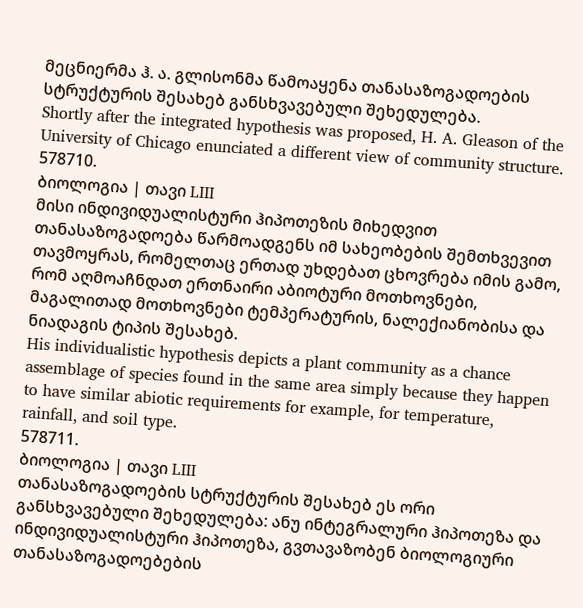მეცნიერმა ჰ. ა. გლისონმა წამოაყენა თანასაზოგადოების სტრუქტურის შესახებ განსხვავებული შეხედულება.
Shortly after the integrated hypothesis was proposed, H. A. Gleason of the University of Chicago enunciated a different view of community structure.
578710.
ბიოლოგია | თავი LIII
მისი ინდივიდუალისტური ჰიპოთეზის მიხედვით თანასაზოგადოება წარმოადგენს იმ სახეობების შემთხვევით თავმოყრას, რომელთაც ერთად უხდებათ ცხოვრება იმის გამო, რომ აღმოაჩნდათ ერთნაირი აბიოტური მოთხოვნები, მაგალითად მოთხოვნები ტემპერატურის, ნალექიანობისა და ნიადაგის ტიპის შესახებ.
His individualistic hypothesis depicts a plant community as a chance assemblage of species found in the same area simply because they happen to have similar abiotic requirements for example, for temperature, rainfall, and soil type.
578711.
ბიოლოგია | თავი LIII
თანასაზოგადოების სტრუქტურის შესახებ ეს ორი განსხვავებული შეხედულება: ანუ ინტეგრალური ჰიპოთეზა და ინდივიდუალისტური ჰიპოთეზა, გვთავაზობენ ბიოლოგიური თანასაზოგადოებების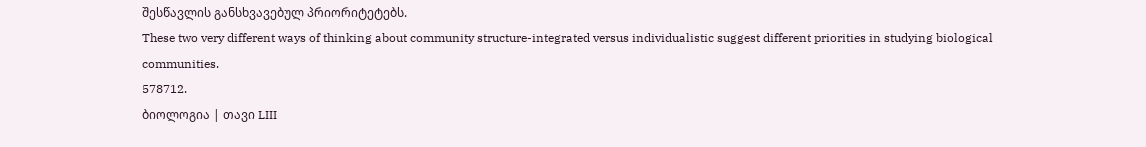შესწავლის განსხვავებულ პრიორიტეტებს.
These two very different ways of thinking about community structure-integrated versus individualistic suggest different priorities in studying biological communities.
578712.
ბიოლოგია | თავი LIII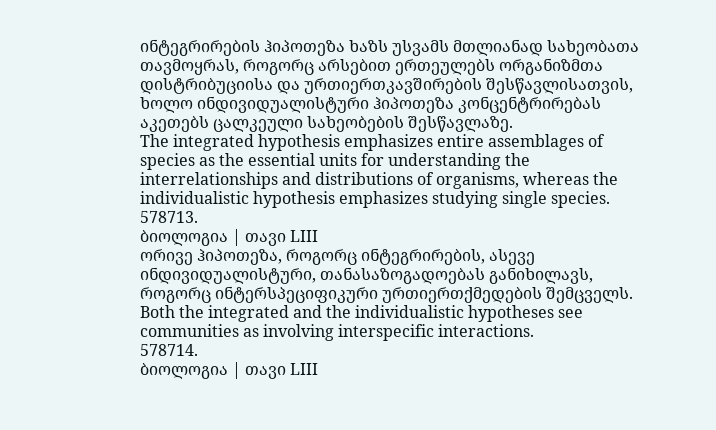ინტეგრირების ჰიპოთეზა ხაზს უსვამს მთლიანად სახეობათა თავმოყრას, როგორც არსებით ერთეულებს ორგანიზმთა დისტრიბუციისა და ურთიერთკავშირების შესწავლისათვის, ხოლო ინდივიდუალისტური ჰიპოთეზა კონცენტრირებას აკეთებს ცალკეული სახეობების შესწავლაზე.
The integrated hypothesis emphasizes entire assemblages of species as the essential units for understanding the interrelationships and distributions of organisms, whereas the individualistic hypothesis emphasizes studying single species.
578713.
ბიოლოგია | თავი LIII
ორივე ჰიპოთეზა, როგორც ინტეგრირების, ასევე ინდივიდუალისტური, თანასაზოგადოებას განიხილავს, როგორც ინტერსპეციფიკური ურთიერთქმედების შემცველს.
Both the integrated and the individualistic hypotheses see communities as involving interspecific interactions.
578714.
ბიოლოგია | თავი LIII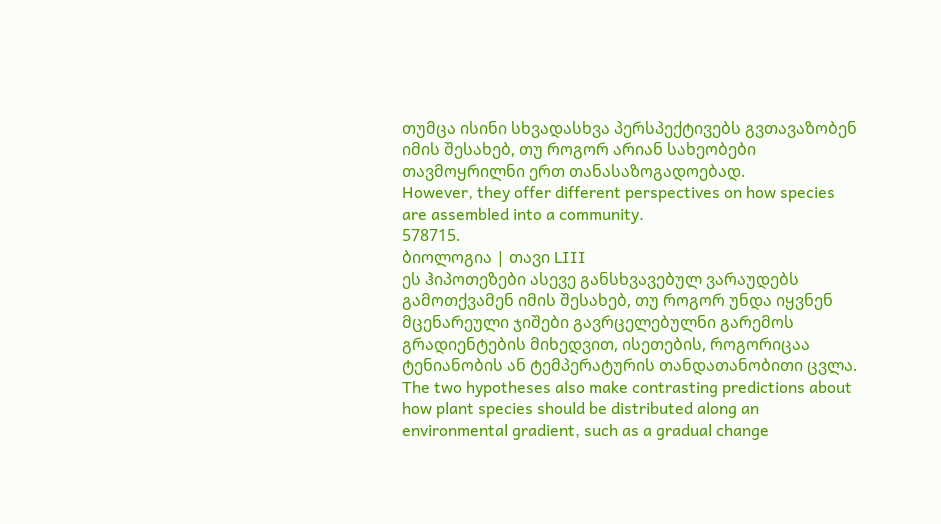თუმცა ისინი სხვადასხვა პერსპექტივებს გვთავაზობენ იმის შესახებ, თუ როგორ არიან სახეობები თავმოყრილნი ერთ თანასაზოგადოებად.
However, they offer different perspectives on how species are assembled into a community.
578715.
ბიოლოგია | თავი LIII
ეს ჰიპოთეზები ასევე განსხვავებულ ვარაუდებს გამოთქვამენ იმის შესახებ, თუ როგორ უნდა იყვნენ მცენარეული ჯიშები გავრცელებულნი გარემოს გრადიენტების მიხედვით, ისეთების, როგორიცაა ტენიანობის ან ტემპერატურის თანდათანობითი ცვლა.
The two hypotheses also make contrasting predictions about how plant species should be distributed along an environmental gradient, such as a gradual change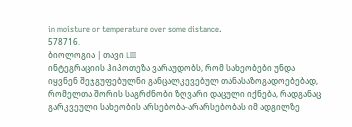in moisture or temperature over some distance.
578716.
ბიოლოგია | თავი LIII
ინტეგრაციის ჰიპოთეზა ვარაუდობს, რომ სახეობები უნდა იყვნენ შეჯგუფებულნი განცალკევებულ თანასაზოგადოებებად, რომელთა შორის საგრძნობი ზღვარი დაცული იქნება, რადგანაც გარკვეული სახეობის არსებობა-არარსებობას იმ ადგილზე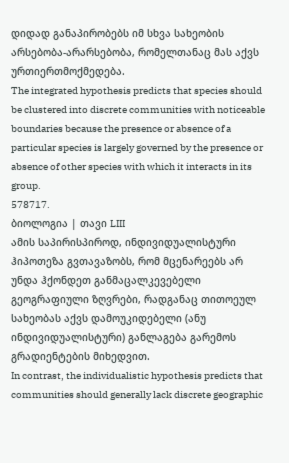დიდად განაპირობებს იმ სხვა სახეობის არსებობა-არარსებობა, რომელთანაც მას აქვს ურთიერთმოქმედება.
The integrated hypothesis predicts that species should be clustered into discrete communities with noticeable boundaries because the presence or absence of a particular species is largely governed by the presence or absence of other species with which it interacts in its group.
578717.
ბიოლოგია | თავი LIII
ამის საპირისპიროდ, ინდივიდუალისტური ჰიპოთეზა გვთავაზობს, რომ მცენარეებს არ უნდა ჰქონდეთ განმაცალკევებელი გეოგრაფიული ზღვრები, რადგანაც თითოეულ სახეობას აქვს დამოუკიდებელი (ანუ ინდივიდუალისტური) განლაგება გარემოს გრადიენტების მიხედვით.
In contrast, the individualistic hypothesis predicts that communities should generally lack discrete geographic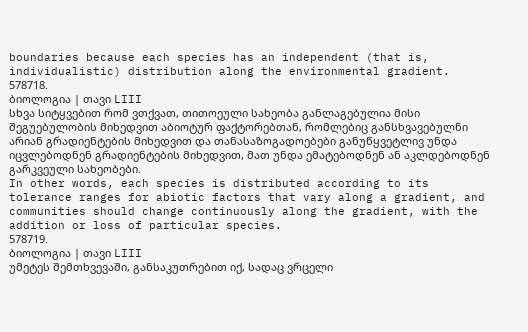boundaries because each species has an independent (that is, individualistic) distribution along the environmental gradient.
578718.
ბიოლოგია | თავი LIII
სხვა სიტყვებით რომ ვთქვათ, თითოეული სახეობა განლაგებულია მისი შეგუებულობის მიხედვით აბიოტურ ფაქტორებთან, რომლებიც განსხვავებულნი არიან გრადიენტების მიხედვით და თანასაზოგადოებები განუწყვეტლივ უნდა იცვლებოდნენ გრადიენტების მიხედვით, მათ უნდა ემატებოდნენ ან აკლდებოდნენ გარკვეული სახეობები.
In other words, each species is distributed according to its tolerance ranges for abiotic factors that vary along a gradient, and communities should change continuously along the gradient, with the addition or loss of particular species.
578719.
ბიოლოგია | თავი LIII
უმეტეს შემთხვევაში, განსაკუთრებით იქ, სადაც ვრცელი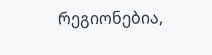რეგიონებია,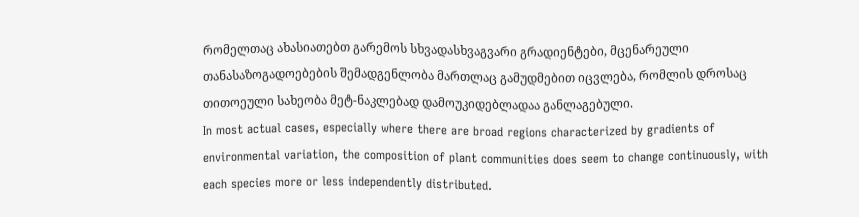რომელთაც ახასიათებთ გარემოს სხვადასხვაგვარი გრადიენტები, მცენარეული თანასაზოგადოებების შემადგენლობა მართლაც გამუდმებით იცვლება, რომლის დროსაც თითოეული სახეობა მეტ-ნაკლებად დამოუკიდებლადაა განლაგებული.
In most actual cases, especially where there are broad regions characterized by gradients of environmental variation, the composition of plant communities does seem to change continuously, with each species more or less independently distributed.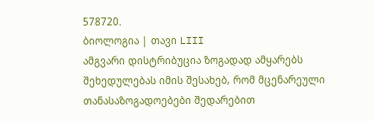578720.
ბიოლოგია | თავი LIII
ამგვარი დისტრიბუცია ზოგადად ამყარებს შეხედულებას იმის შესახებ, რომ მცენარეული თანასაზოგადოებები შედარებით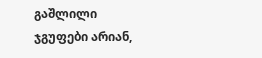გაშლილი ჯგუფები არიან,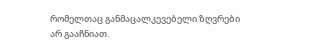რომელთაც განმაცალკევებელი ზღვრები არ გააჩნიათ.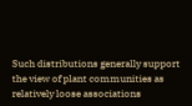Such distributions generally support the view of plant communities as relatively loose associations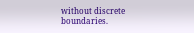without discrete boundaries.